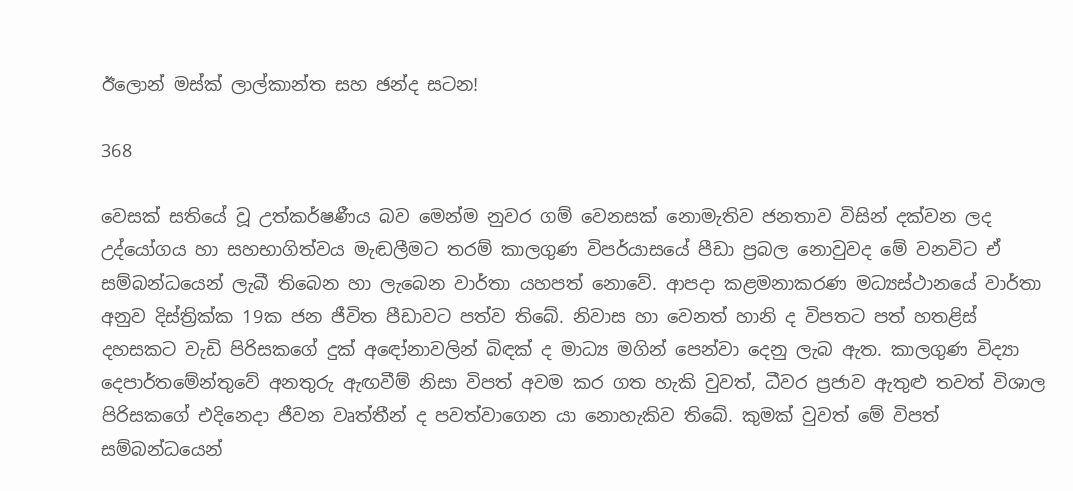ඊලොන් මස්ක් ලාල්කාන්ත සහ ඡන්ද සටන!

368

වෙසක් සතියේ වූ උත්කර්ෂණීය බව මෙන්ම නුවර ගම් වෙනසක් නොමැතිව ජනතාව විසින් දක්වන ලද උද්යෝගය හා සහභාගිත්වය මැඬලීමට තරම් කාලගුණ විපර්යාසයේ පීඩා ප්‍රබල නොවුවද මේ වනවිට ඒ සම්බන්ධයෙන් ලැබී තිබෙන හා ලැබෙන වාර්තා යහපත් නොවේ. ආපදා කළමනාකරණ මධ්‍යස්ථානයේ වාර්තා අනුව දිස්ත්‍රික්ක 19ක ජන ජීවිත පීඩාවට පත්ව තිබේ. නිවාස හා වෙනත් හානි ද විපතට පත් හතළිස් දහසකට වැඩි පිරිසකගේ දුක් අඳෝනාවලින් බිඳක් ද මාධ්‍ය මගින් පෙන්වා දෙනු ලැබ ඇත. කාලගුණ විද්‍යා දෙපාර්තමේන්තුවේ අනතුරු ඇඟවීම් නිසා විපත් අවම කර ගත හැකි වුවත්, ධීවර ප්‍රජාව ඇතුළු තවත් විශාල පිරිසකගේ එදිනෙදා ජීවන වෘත්තීන් ද පවත්වාගෙන යා නොහැකිව තිබේ. කුමක් වුවත් මේ විපත් සම්බන්ධයෙන්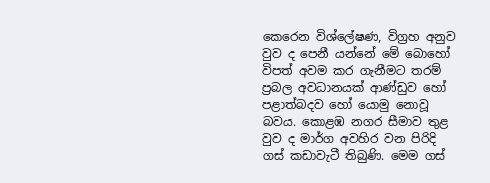කෙරෙන විශ්ලේෂණ, විග්‍රහ අනුව වුව ද පෙනී යන්නේ මේ බොහෝ විපත් අවම කර ගැනීමට තරම් ප්‍රබල අවධානයක් ආණ්ඩුව හෝ පළාත්බදව හෝ යොමු නොවූ බවය. කොළඹ නගර සීමාව තුළ වුව ද මාර්ග අවහිර වන පිරිදි ගස් කඩාවැටී තිබුණි. මෙම ගස්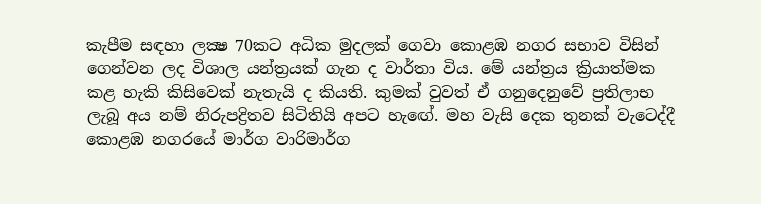කැපීම සඳහා ලක්‍ෂ 70කට අධික මුදලක් ගෙවා කොළඹ නගර සභාව විසින් ගෙන්වන ලද විශාල යන්ත්‍රයක් ගැන ද වාර්තා විය. මේ යන්ත්‍රය ක්‍රියාත්මක කළ හැකි කිසිවෙක් නැතැයි ද කියති. කුමක් වුවත් ඒ ගනුදෙනුවේ ප්‍රතිලාභ ලැබූ අය නම් නිරුපද්‍රිතව සිටිතියි අපට හැඟේ. මහ වැසි දෙක තුනක් වැටෙද්දී කොළඹ නගරයේ මාර්ග වාරිමාර්ග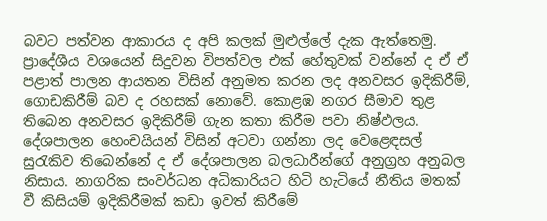බවට පත්වන ආකාරය ද අපි කලක් මුළුල්ලේ දැක ඇත්තෙමු. ප්‍රාදේශීය වශයෙන් සිදුවන විපත්වල එක් හේතුවක් වන්නේ ද ඒ ඒ පළාත් පාලන ආයතන විසින් අනුමත කරන ලද අනවසර ඉදිකිරීම්, ගොඩකිරීම් බව ද රහසක් නොවේ. කොළඹ නගර සීමාව තුළ තිබෙන අනවසර ඉදිකිරීම් ගැන කතා කිරීම පවා නිෂ්ඵලය. දේශපාලන හෙංචයියන් විසින් අටවා ගන්නා ලද වෙළෙඳසල් සුරැකිව තිබෙන්නේ ද ඒ දේශපාලන බලධාරීන්ගේ අනුග්‍රහ අනුබල නිසාය. නාගරික සංවර්ධන අධිකාරියට හිටි හැටියේ නීතිය මතක් වී කිසියම් ඉදිකිරීමක් කඩා ඉවත් කිරීමේ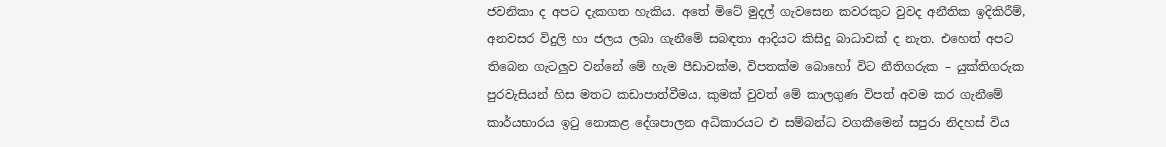ජවනිකා ද අපට දැකගත හැකිය. අතේ මිටේ මුදල් ගැවසෙන කවරකුට වුවද අනීතික ඉදිකිරීම්, අනවසර විදුලි හා ජලය ලබා ගැනීමේ සබඳතා ආදියට කිසිදු බාධාවක් ද නැත. එහෙත් අපට තිබෙන ගැටලුව වන්නේ මේ හැම පීඩාවක්ම, විපතක්ම බොහෝ විට නීතිගරුක – යුක්තිගරුක පුරවැසියන් හිස මතට කඩාපාත්වීමය. කුමක් වුවත් මේ කාලගුණ විපත් අවම කර ගැනීමේ කාර්යභාරය ඉටු නොකළ දේශපාලන අධිකාරයට එ සම්බන්ධ වගකීමෙන් සපුරා නිදහස් විය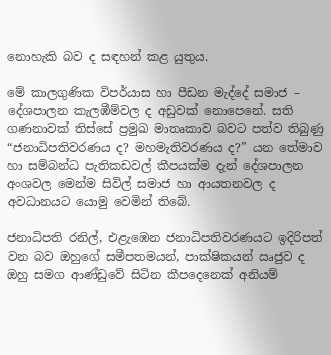නොහැකි බව ද සඳහන් කළ යුතුය.

මේ කාලගුණික විපර්යාස හා පීඩන මැද්දේ සමාජ – දේශපාලන කැලඹීම්වල ද අඩුවක් නොපෙනේ. සති ගණනාවක් තිස්සේ ප්‍රමුඛ මාතෘකාව බවට පත්ව තිබුණු “ජනාධිපතිවරණය ද? මහමැතිවරණය ද?” යන තේමාව හා සම්බන්ධ පැතිකඩවල් කීපයක්ම දැන් දේශපාලන අංශවල මෙන්ම සිවිල් සමාජ හා ආයතනවල ද අවධානයට යොමු වෙමින් තිබේ.

ජනාධිපති රනිල්, එළැඹෙන ජනාධිපතිවරණයට ඉදිරිපත් වන බව ඔහුගේ සමීපතමයන්, පාක්ෂිකයන් ඍජුව ද ඔහු සමග ආණ්ඩුවේ සිටින කීපදෙනෙක් අනියම්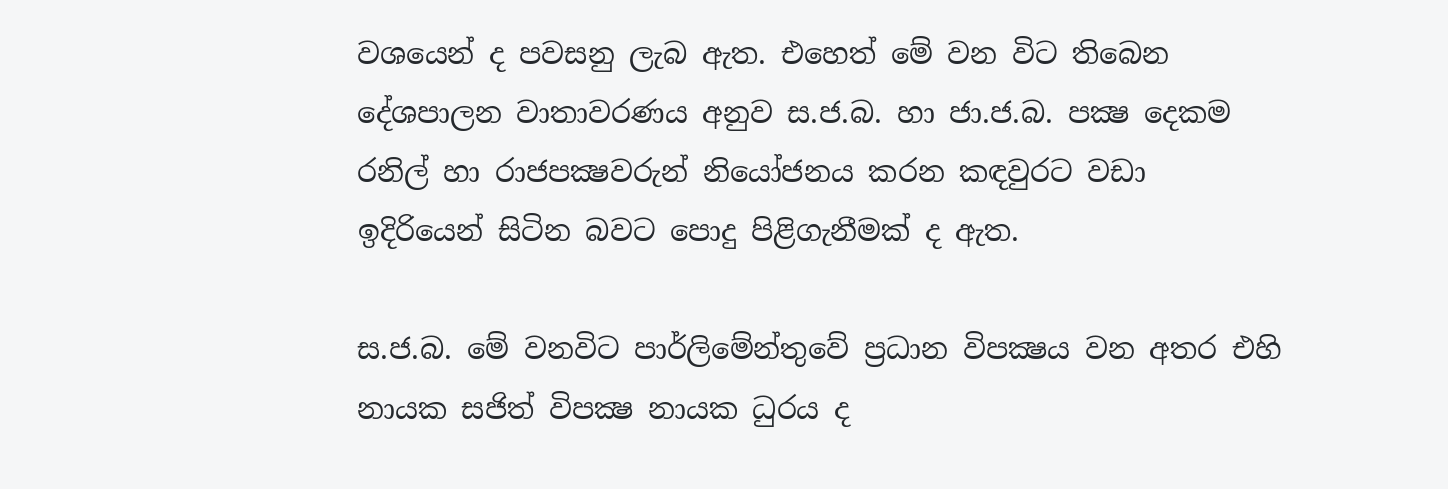වශයෙන් ද පවසනු ලැබ ඇත. එහෙත් මේ වන විට තිබෙන දේශපාලන වාතාවරණය අනුව ස.ජ.බ. හා ජා.ජ.බ. පක්‍ෂ දෙකම රනිල් හා රාජපක්‍ෂවරුන් නියෝජනය කරන කඳවුරට වඩා ඉදිරියෙන් සිටින බවට පොදු පිළිගැනීමක් ද ඇත.

ස.ජ.බ. මේ වනවිට පාර්ලිමේන්තුවේ ප්‍රධාන විපක්‍ෂය වන අතර එහි නායක සජිත් විපක්‍ෂ නායක ධුරය ද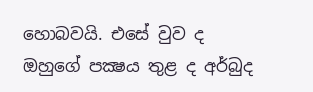හොබවයි. එසේ වුව ද ඔහුගේ පක්‍ෂය තුළ ද අර්බුද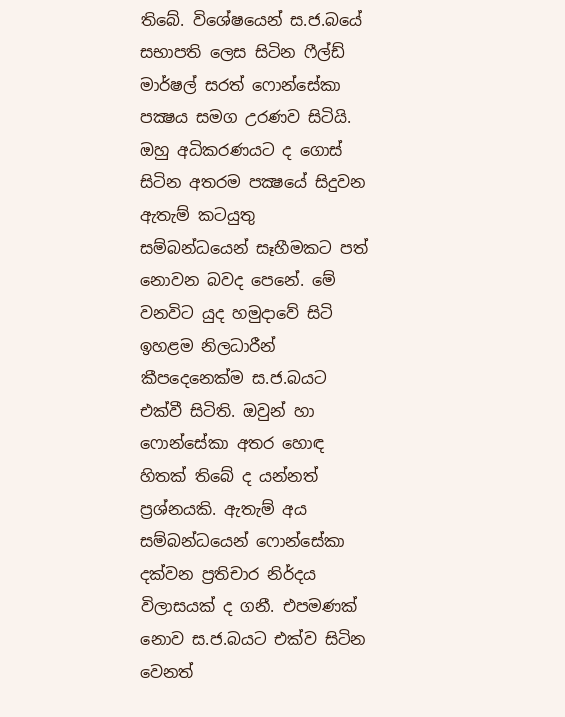තිබේ. විශේෂයෙන් ස.ජ.බයේ සභාපති ලෙස සිටින ෆීල්ඩ් මාර්ෂල් සරත් ෆොන්සේකා පක්‍ෂය සමග උරණව සිටියි. ඔහු අධිකරණයට ද ගොස් සිටින අතරම පක්‍ෂයේ සිදුවන ඇතැම් කටයුතු සම්බන්ධයෙන් සෑහීමකට පත් නොවන බවද පෙනේ. මේ වනවිට යුද හමුදාවේ සිටි ඉහළම නිලධාරීන් කීපදෙනෙක්ම ස.ජ.බයට එක්වී සිටිති. ඔවුන් හා ෆොන්සේකා අතර හොඳ හිතක් තිබේ ද යන්නත් ප්‍රශ්නයකි. ඇතැම් අය සම්බන්ධයෙන් ෆොන්සේකා දක්වන ප්‍රතිචාර නිර්දය විලාසයක් ද ගනී. එපමණක් නොව ස.ජ.බයට එක්ව සිටින වෙනත්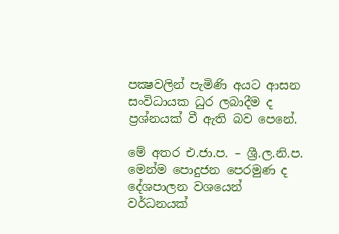පක්‍ෂවලින් පැමිණි අයට ආසන සංවිධායක ධුර ලබාදීම ද ප්‍රශ්නයක් වී ඇති බව පෙනේ.

මේ අතර එ.ජා.ප. – ශ්‍රී.ල.නි.ප. මෙන්ම පොදුජන පෙරමුණ ද දේශපාලන වශයෙන් වර්ධනයක්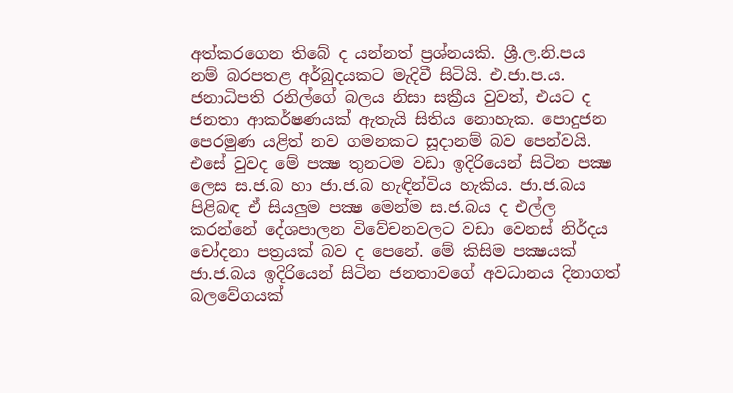අත්කරගෙන තිබේ ද යන්නත් ප්‍රශ්නයකි. ශ්‍රී.ල.නි.පය නම් බරපතළ අර්බුදයකට මැදිවී සිටියි. එ.ජා.ප.ය. ජනාධිපති රනිල්ගේ බලය නිසා සක්‍රීය වුවත්, එයට ද ජනතා ආකර්ෂණයක් ඇතැයි සිතිය නොහැක. පොදුජන පෙරමුණ යළිත් නව ගමනකට සූදානම් බව පෙන්වයි. එසේ වුවද මේ පක්‍ෂ තුනටම වඩා ඉදිරියෙන් සිටින පක්‍ෂ ලෙස ස.ජ.බ හා ජා.ජ.බ හැඳින්විය හැකිය. ජා.ජ.බය පිළිබඳ ඒ සියලුම පක්‍ෂ මෙන්ම ස.ජ.බය ද එල්ල කරන්නේ දේශපාලන විවේචනවලට වඩා වෙනස් නිර්දය චෝදනා පත්‍රයක් බව ද පෙනේ. මේ කිසිම පක්‍ෂයක් ජා.ජ.බය ඉදිරියෙන් සිටින ජනතාවගේ අවධානය දිනාගත් බලවේගයක්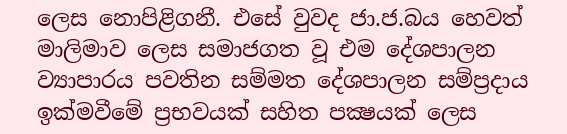ලෙස නොපිළිගනී. එසේ වුවද ජා.ජ.බය හෙවත් මාලිමාව ලෙස සමාජගත වූ එම දේශපාලන ව්‍යාපාරය පවතින සම්මත දේශපාලන සම්ප්‍රදාය ඉක්මවීමේ ප්‍රභවයක් සහිත පක්‍ෂයක් ලෙස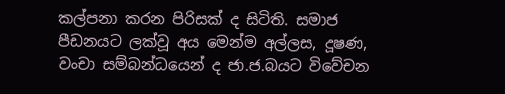කල්පනා කරන පිරිසක් ද සිටිති. සමාජ පීඩනයට ලක්වූ අය මෙන්ම අල්ලස, දූෂණ, වංචා සම්බන්ධයෙන් ද ජා.ජ.බයට විවේචන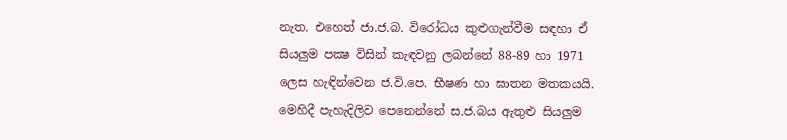නැත. එහෙත් ජා.ජ.බ. විරෝධය කුළුගැන්වීම සඳහා ඒ සියලුම පක්‍ෂ විසින් කැඳවනු ලබන්නේ 88-89 හා 1971 ලෙස හැඳින්වෙන ජ.වි.පෙ. භීෂණ හා ඝාතන මතකයයි. මෙහිදී පැහැදිලිව පෙනෙන්නේ ස.ජ.බය ඇතුළු සියලුම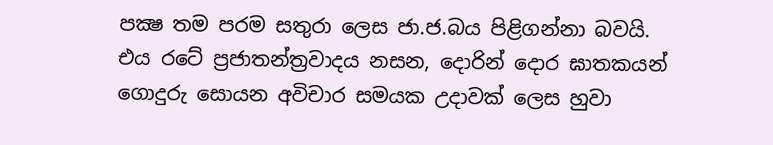පක්‍ෂ තම පරම සතුරා ලෙස ජා.ජ.බය පිළිගන්නා බවයි. එය රටේ ප්‍රජාතන්ත්‍රවාදය නසන, දොරින් දොර ඝාතකයන් ගොදුරු සොයන අවිචාර සමයක උදාවක් ලෙස හුවා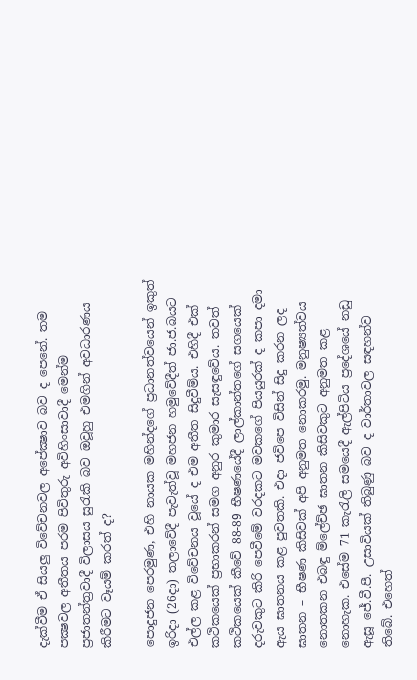දැක්වීම ඒ සියලු විවේචනවල අපේක්‍ෂාව බව ද පෙනේ. තම පක්‍ෂවල අතීතය පරම පිවිතුරු අවිහිංසාවාදී මෙන්ම ප්‍රජාතන්ත්‍රවාදී විලාසය සුරැකි බව ඔවූහු එමගින් අවධාරණය කිරීමට වෑයම් කරත් ද?

පොදුජන පෙරමුණ, එහි නායක මහින්දගේ ප්‍රධානත්වයෙන් ඉකුත් ඉරිදා (26දා) තලාවේදී පැවැත්වූ මහජන හමුවේදීත් ජා.ජ.බයට එල්ල කළ විවේචනය වූයේ ද එම අතීත සිදුවීම්ය. එහිදී එක් කථිකයෙක් ප්‍රභාකරන් සමග අනුර කුමාර සැසඳුවේය. තවත් කථිකයෙක් කීවේ 88-89 භීෂණයේදී ලාල්කාන්තගේ සගයෙක් දරුවකුට කිරි පෙවීමේ වරදකට මවකගේ පියයුරක් ද කපා දමා ඇය ඝාතනය කළ පුවතකි. එදා ජවිපෙ විසින් සිදු කරන ලද ඝාතන – භීෂණ කිසිවක් අපි අනුමත නොකරමු. මනුෂ්‍යත්වය නොතකන එබඳු ම්ලේච්ඡ ඝාතන කිසිවකුට අනුමත කළ නොහැක. එසේම 71 කැරැලි සමයෙදී ඇල්පිටිය ප්‍රදේශයේ නඩු ඇසූ ජේ.වී.පී. උසාවියක් තිබුණු බව ද වාර්තාවල සඳහන්ව තිබේ. එහෙත්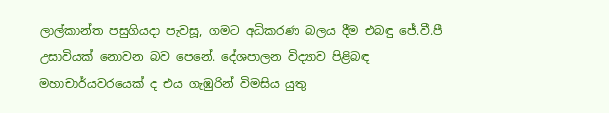ලාල්කාන්ත පසුගියදා පැවසූ, ගමට අධිකරණ බලය දීම එබඳු ජේ.වී.පී උසාවියක් නොවන බව පෙනේ. දේශපාලන විද්‍යාව පිළිබඳ මහාචාර්යවරයෙක් ද එය ගැඹුරින් විමසිය යුතු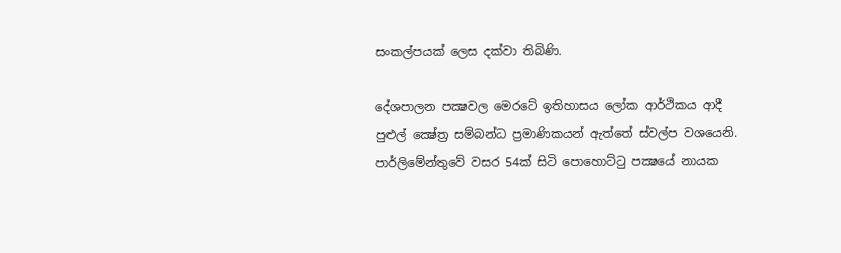සංකල්පයක් ලෙස දක්වා තිබිණි.

දේශපාලන පක්‍ෂවල මෙරටේ ඉතිහාසය ලෝක ආර්ථිකය ආදී පුළුල් ක්‍ෂේත්‍ර සම්බන්ධ ප්‍රමාණිකයන් ඇත්තේ ස්වල්ප වශයෙනි. පාර්ලිමේන්තුවේ වසර 54ක් සිටි පොහොට්ටු පක්‍ෂයේ නායක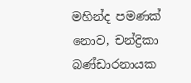මහින්ද පමණක් නොව, චන්ද්‍රිකා බණ්ඩාරනායක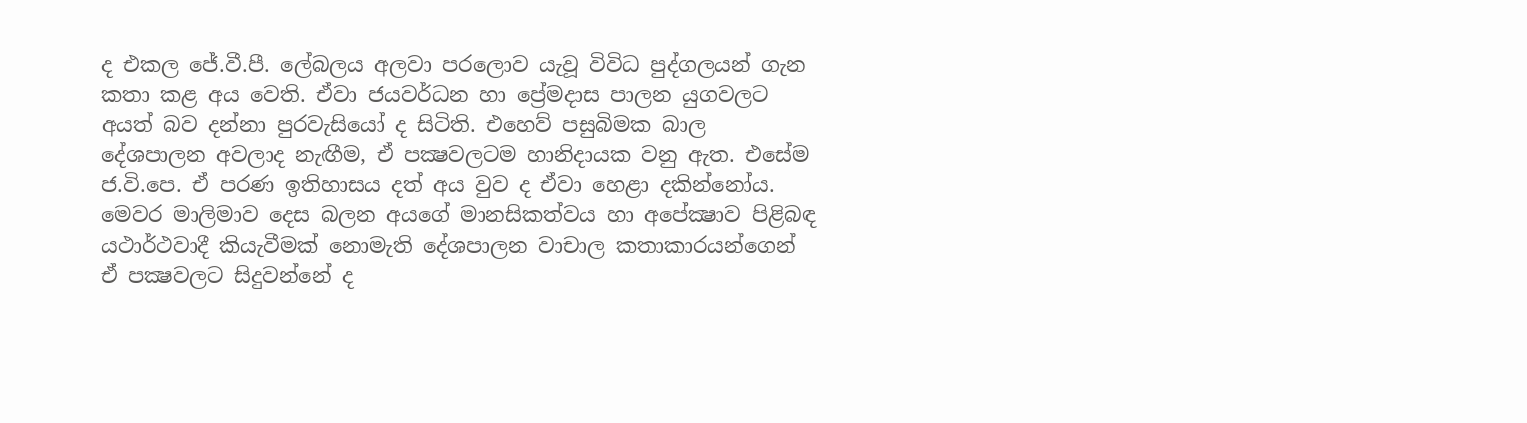ද එකල ජේ.වී.පී. ලේබලය අලවා පරලොව යැවූ විවිධ පුද්ගලයන් ගැන කතා කළ අය වෙති. ඒවා ජයවර්ධන හා ප්‍රේමදාස පාලන යුගවලට අයත් බව දන්නා පුරවැසියෝ ද සිටිති. එහෙව් පසුබිමක බාල දේශපාලන අවලාද නැඟීම, ඒ පක්‍ෂවලටම හානිදායක වනු ඇත. එසේම ජ.වි.පෙ. ඒ පරණ ඉතිහාසය දත් අය වුව ද ඒවා හෙළා දකින්නෝය. මෙවර මාලිමාව දෙස බලන අයගේ මානසිකත්වය හා අපේක්‍ෂාව පිළිබඳ යථාර්ථවාදී කියැවීමක් නොමැති දේශපාලන වාචාල කතාකාරයන්ගෙන් ඒ පක්‍ෂවලට සිදුවන්නේ ද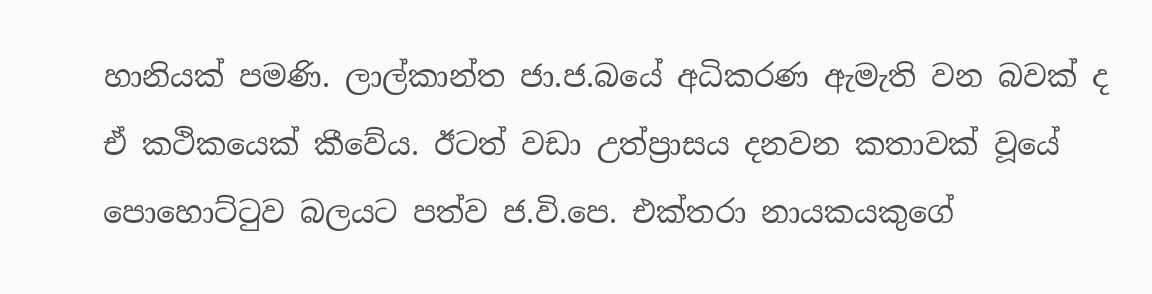හානියක් පමණි. ලාල්කාන්ත ජා.ජ.බයේ අධිකරණ ඇමැති වන බවක් ද ඒ කථිකයෙක් කීවේය. ඊටත් වඩා උත්ප්‍රාසය දනවන කතාවක් වූයේ පොහොට්ටුව බලයට පත්ව ජ.වි.පෙ. එක්තරා නායකයකුගේ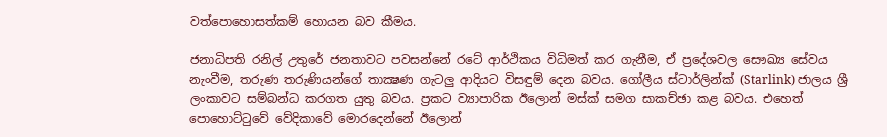වත්පොහොසත්කම් හොයන බව කීමය.

ජනාධිපති රනිල් උතුරේ ජනතාවට පවසන්නේ රටේ ආර්ථිකය විධිමත් කර ගැනීම, ඒ ප්‍රදේශවල සෞඛ්‍ය සේවය නැංවීම, තරුණ තරුණියන්ගේ තාක්‍ෂණ ගැටලු ආදියට විසඳුම් දෙන බවය. ගෝලීය ස්ටාර්ලින්ක් (Starlink) ජාලය ශ්‍රී ලංකාවට සම්බන්ධ කරගත යුතු බවය. ප්‍රකට ව්‍යාපාරික ඊලොන් මස්ක් සමග සාකච්ඡා කළ බවය. එහෙත් පොහොට්ටුවේ වේදිකාවේ මොරදෙන්නේ ඊලොන්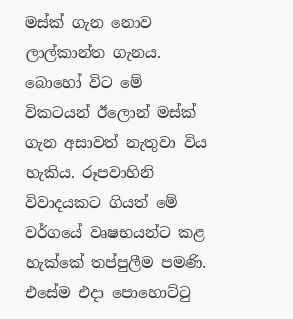මස්ක් ගැන නොව ලාල්කාන්ත ගැනය. බොහෝ විට මේ විකටයන් ඊලොන් මස්ක් ගැන අසාවත් නැතුවා විය හැකිය. රූපවාහිනි විවාදයකට ගියත් මේ වර්ගයේ වෘෂභයන්ට කළ හැක්කේ තප්පුලීම පමණි. එසේම එදා පොහොට්ටු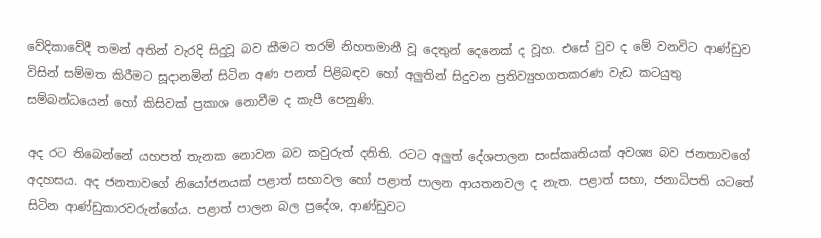වේදිකාවේදී තමන් අතින් වැරදි සිදුවූ බව කීමට තරම් නිහතමානී වූ දෙතුන් දෙනෙක් ද වූහ. එසේ වුව ද මේ වනවිට ආණ්ඩුව විසින් සම්මත කිරීමට සූදානමින් සිටින අණ පනත් පිළිබඳව හෝ අලුතින් සිදුවන ප්‍රතිව්‍යුහගතකරණ වැඩ කටයුතු සම්බන්ධයෙන් හෝ කිසිවක් ප්‍රකාශ නොවීම ද කැපී පෙනුණි.

අද රට තිබෙන්නේ යහපත් තැනක නොවන බව කවුරුත් දනිති. රටට අලුත් දේශපාලන සංස්කෘතියක් අවශ්‍ය බව ජනතාවගේ අදහසය. අද ජනතාවගේ නියෝජනයක් පළාත් සභාවල හෝ පළාත් පාලන ආයතනවල ද නැත. පළාත් සභා, ජනාධිපති යටතේ සිටින ආණ්ඩුකාරවරුන්ගේය. පළාත් පාලන බල ප්‍රදේශ, ආණ්ඩුවට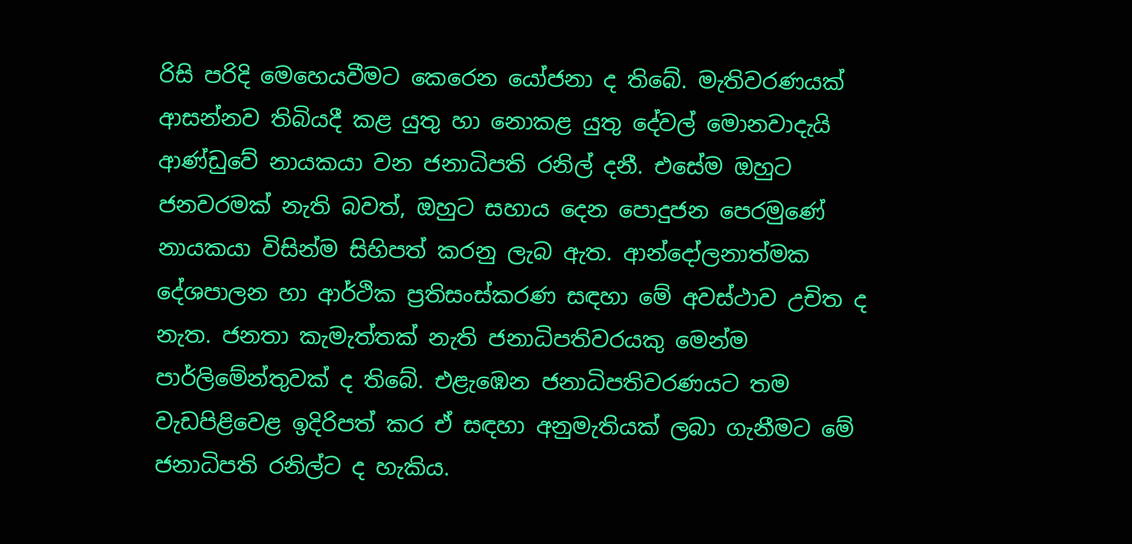රිසි පරිදි මෙහෙයවීමට කෙරෙන යෝජනා ද තිබේ. මැතිවරණයක් ආසන්නව තිබියදී කළ යුතු හා නොකළ යුතු දේවල් මොනවාදැයි ආණ්ඩුවේ නායකයා වන ජනාධිපති රනිල් දනී. එසේම ඔහුට ජනවරමක් නැති බවත්, ඔහුට සහාය දෙන පොදුජන පෙරමුණේ නායකයා විසින්ම සිහිපත් කරනු ලැබ ඇත. ආන්දෝලනාත්මක දේශපාලන හා ආර්ථික ප්‍රතිසංස්කරණ සඳහා මේ අවස්ථාව උචිත ද නැත. ජනතා කැමැත්තක් නැති ජනාධිපතිවරයකු මෙන්ම පාර්ලිමේන්තුවක් ද තිබේ. එළැඹෙන ජනාධිපතිවරණයට තම වැඩපිළිවෙළ ඉදිරිපත් කර ඒ සඳහා අනුමැතියක් ලබා ගැනීමට මේ ජනාධිපති රනිල්ට ද හැකිය.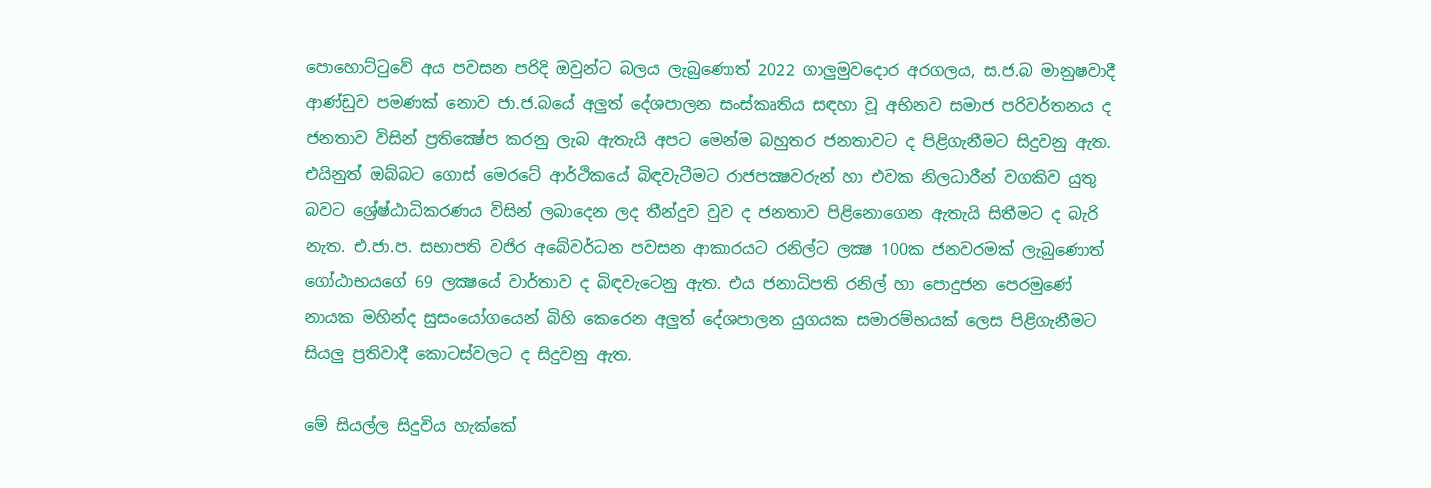පොහොට්ටුවේ අය පවසන පරිදි ඔවුන්ට බලය ලැබුණොත් 2022 ගාලුමුවදොර අරගලය, ස.ජ.බ මානුෂවාදී ආණ්ඩුව පමණක් නොව ජා.ජ.බයේ අලුත් දේශපාලන සංස්කෘතිය සඳහා වූ අභිනව සමාජ පරිවර්තනය ද ජනතාව විසින් ප්‍රතික්‍ෂේප කරනු ලැබ ඇතැයි අපට මෙන්ම බහුතර ජනතාවට ද පිළිගැනීමට සිදුවනු ඇත. එයිනුත් ඔබ්බට ගොස් මෙරටේ ආර්ථිකයේ බිඳවැටීමට රාජපක්‍ෂවරුන් හා එවක නිලධාරීන් වගකිව යුතු බවට ශ්‍රේෂ්ඨාධිකරණය විසින් ලබාදෙන ලද තීන්දුව වුව ද ජනතාව පිළිනොගෙන ඇතැයි සිතීමට ද බැරි නැත. එ.ජා.ප. සභාපති වජිර අබේවර්ධන පවසන ආකාරයට රනිල්ට ලක්‍ෂ 100ක ජනවරමක් ලැබුණොත් ගෝඨාභයගේ 69 ලක්‍ෂයේ වාර්තාව ද බිඳවැටෙනු ඇත. එය ජනාධිපති රනිල් හා පොදුජන පෙරමුණේ නායක මහින්ද සුසංයෝගයෙන් බිහි කෙරෙන අලුත් දේශපාලන යුගයක සමාරම්භයක් ලෙස පිළිගැනීමට සියලු ප්‍රතිවාදී කොටස්වලට ද සිදුවනු ඇත.

මේ සියල්ල සිදුවිය හැක්කේ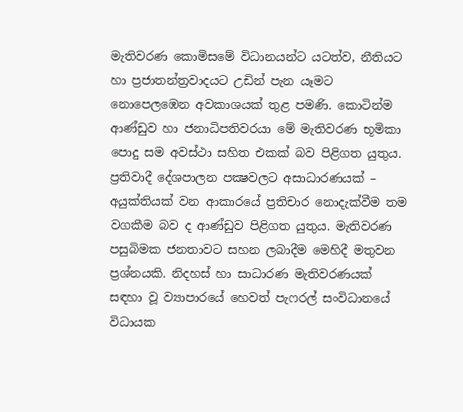මැතිවරණ කොමිසමේ විධානයන්ට යටත්ව, නීතියට හා ප්‍රජාතන්ත්‍රවාදයට උඩින් පැන යෑමට නොපෙලඹෙන අවකාශයක් තුළ පමණි. කොටින්ම ආණ්ඩුව හා ජනාධිපතිවරයා මේ මැතිවරණ භූමිකා පොදු සම අවස්ථා සහිත එකක් බව පිළිගත යුතුය. ප්‍රතිවාදී දේශපාලන පක්‍ෂවලට අසාධාරණයක් – අයුක්තියක් වන ආකාරයේ ප්‍රතිචාර නොදැක්වීම තම වගකීම බව ද ආණ්ඩුව පිළිගත යුතුය. මැතිවරණ පසුබිමක ජනතාවට සහන ලබාදීම මෙහිදී මතුවන ප්‍රශ්නයකි. නිදහස් හා සාධාරණ මැතිවරණයක් සඳහා වූ ව්‍යාපාරයේ හෙවත් පැෆරල් සංවිධානයේ විධායක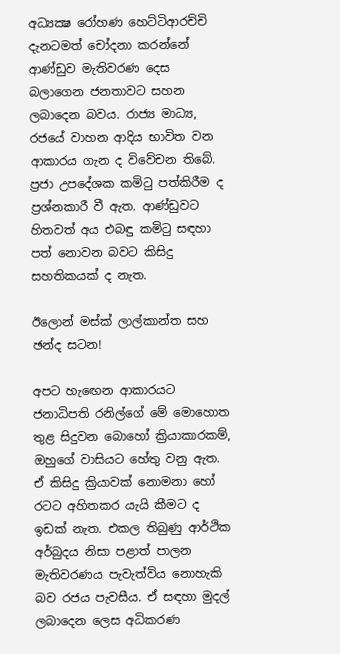අධ්‍යක්‍ෂ රෝහණ හෙට්ටිආරච්චි දැනටමත් චෝදනා කරන්නේ ආණ්ඩුව මැතිවරණ දෙස බලාගෙන ජනතාවට සහන ලබාදෙන බවය. රාජ්‍ය මාධ්‍ය, රජයේ වාහන ආදිය භාවිත වන ආකාරය ගැන ද විවේචන තිබේ. ප්‍රජා උපදේශක කමිටු පත්කිරීම ද ප්‍රශ්නකාරී වී ඇත. ආණ්ඩුවට හිතවත් අය එබඳු කමිටු සඳහා පත් නොවන බවට කිසිදු සහතිකයක් ද නැත.

ඊලොන් මස්ක් ලාල්කාන්ත සහ ඡන්ද සටන!

අපට හැඟෙන ආකාරයට ජනාධිපති රනිල්ගේ මේ මොහොත තුළ සිදුවන බොහෝ ක්‍රියාකාරකම්, ඔහුගේ වාසියට හේතු වනු ඇත. ඒ කිසිදු ක්‍රියාවක් නොමනා හෝ රටට අහිතකර යැයි කීමට ද ඉඩක් නැත. එකල තිබුණු ආර්ථික අර්බුදය නිසා පළාත් පාලන මැතිවරණය පැවැත්විය නොහැකි බව රජය පැවසීය. ඒ සඳහා මුදල් ලබාදෙන ලෙස අධිකරණ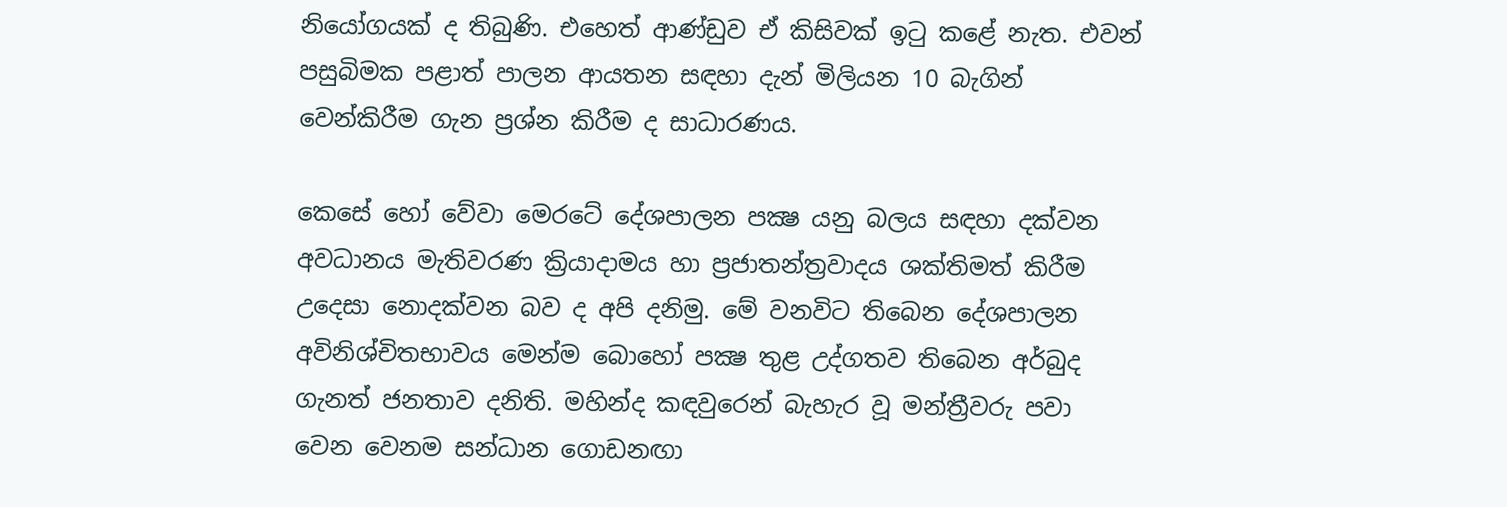නියෝගයක් ද තිබුණි. එහෙත් ආණ්ඩුව ඒ කිසිවක් ඉටු කළේ නැත. එවන් පසුබිමක පළාත් පාලන ආයතන සඳහා දැන් මිලියන 10 බැගින් වෙන්කිරීම ගැන ප්‍රශ්න කිරීම ද සාධාරණය.

කෙසේ හෝ වේවා මෙරටේ දේශපාලන පක්‍ෂ යනු බලය සඳහා දක්වන අවධානය මැතිවරණ ක්‍රියාදාමය හා ප්‍රජාතන්ත්‍රවාදය ශක්තිමත් කිරීම උදෙසා නොදක්වන බව ද අපි දනිමු. මේ වනවිට තිබෙන දේශපාලන අවිනිශ්චිතභාවය මෙන්ම බොහෝ පක්‍ෂ තුළ උද්ගතව තිබෙන අර්බුද ගැනත් ජනතාව දනිති. මහින්ද කඳවුරෙන් බැහැර වූ මන්ත්‍රීවරු පවා වෙන වෙනම සන්ධාන ගොඩනඟා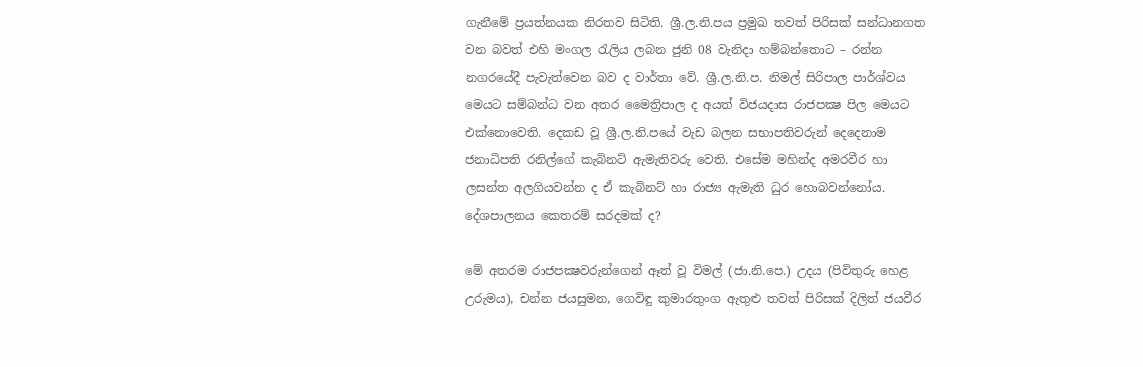ගැනීමේ ප්‍රයත්නයක නිරතව සිටිති. ශ්‍රී.ල.නි.පය ප්‍රමුඛ තවත් පිරිසක් සන්ධානගත වන බවත් එහි මංගල රැලිය ලබන ජුනි 08 වැනිදා හම්බන්තොට – රන්න නගරයේදී පැවැත්වෙන බව ද වාර්තා වේ. ශ්‍රී.ල.නි.ප. නිමල් සිරිපාල පාර්ශ්වය මෙයට සම්බන්ධ වන අතර මෛත්‍රිපාල ද අයත් විජයදාස රාජපක්‍ෂ පිල මෙයට එක්නොවෙති. දෙකඩ වූ ශ්‍රී.ල.නි.පයේ වැඩ බලන සභාපතිවරුන් දෙදෙනාම ජනාධිපති රනිල්ගේ කැබිනට් ඇමැතිවරු වෙති. එසේම මහින්ද අමරවීර හා ලසන්ත අලගියවන්න ද ඒ කැබිනට් හා රාජ්‍ය ඇමැති ධුර හොබවන්නෝය. දේශපාලනය කෙතරම් සරදමක් ද?

මේ අතරම රාජපක්‍ෂවරුන්ගෙන් ඈත් වූ විමල් (ජා.නි.පෙ.) උදය (පිවිතුරු හෙළ උරුමය), චන්න ජයසුමන, ගෙවිඳු කුමාරතුංග ඇතුළු තවත් පිරිසක් දිලිත් ජයවීර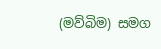(මව්බිම) සමග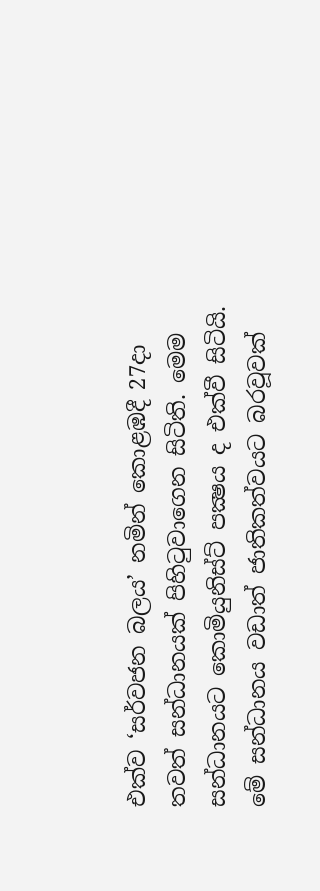එක්ව ‘සර්වජන බලය’ නමින් කොළඹදී 27දා තවත් සන්ධානයක් පිහිටුවාගෙන සිටිති. මෙම සන්ධානයට කොමියුනිස්ට් පක්‍ෂය ද එක්වී සිටියි. මේ සන්ධානය වඩාත් ජාතිකත්වයට බරවූවක්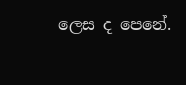ලෙස ද පෙනේ.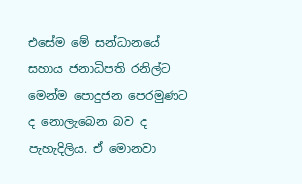එසේම මේ සන්ධානයේ සහාය ජනාධිපති රනිල්ට මෙන්ම පොදුජන පෙරමුණට ද නොලැබෙන බව ද පැහැදිලිය. ඒ මොනවා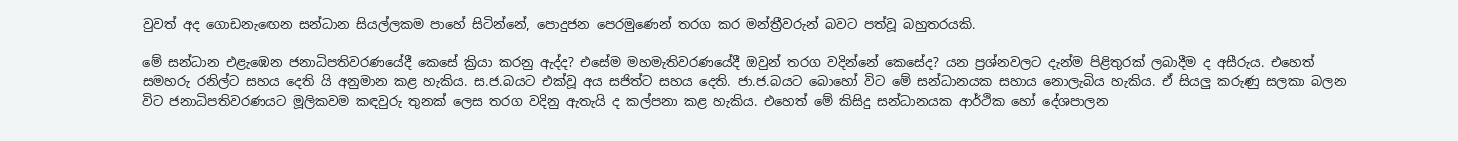වුවත් අද ගොඩනැඟෙන සන්ධාන සියල්ලකම පාහේ සිටින්නේ, පොදුජන පෙරමුණෙන් තරග කර මන්ත්‍රීවරුන් බවට පත්වූ බහුතරයකි.

මේ සන්ධාන එළැඹෙන ජනාධිපතිවරණයේදී කෙසේ ක්‍රියා කරනු ඇද්ද? එසේම මහමැතිවරණයේදී ඔවුන් තරග වදින්නේ කෙසේද? යන ප්‍රශ්නවලට දැන්ම පිළිතුරක් ලබාදීම ද අසීරුය. එහෙත් සමහරු රනිල්ට සහය දෙති යි අනුමාන කළ හැකිය. ස.ජ.බයට එක්වූ අය සජිත්ට සහය දෙති. ජා.ජ.බයට බොහෝ විට මේ සන්ධානයක සහාය නොලැබිය හැකිය. ඒ සියලු කරුණු සලකා බලන විට ජනාධිපතිවරණයට මූලිකවම කඳවුරු තුනක් ලෙස තරග වදිනු ඇතැයි ද කල්පනා කළ හැකිය. එහෙත් මේ කිසිදු සන්ධානයක ආර්ථික හෝ දේශපාලන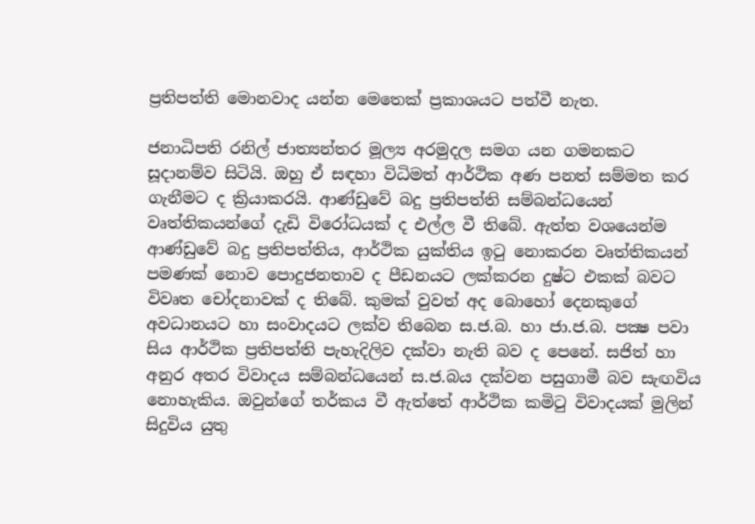ප්‍රතිපත්ති මොනවාද යන්න මෙතෙක් ප්‍රකාශයට පත්වී නැත.

ජනාධිපති රනිල් ජාත්‍යන්තර මූල්‍ය අරමුදල සමග යන ගමනකට සූදානම්ව සිටියි. ඔහු ඒ සඳහා විධිමත් ආර්ථික අණ පනත් සම්මත කර ගැනීමට ද ක්‍රියාකරයි. ආණ්ඩුවේ බදු ප්‍රතිපත්ති සම්බන්ධයෙන් වෘත්තිකයන්ගේ දැඩි විරෝධයක් ද එල්ල වී තිබේ. ඇත්ත වශයෙන්ම ආණ්ඩුවේ බදු ප්‍රතිපත්තිය, ආර්ථික යුක්තිය ඉටු නොකරන වෘත්තිකයන් පමණක් නොව පොදුජනතාව ද පීඩනයට ලක්කරන දුෂ්ට එකක් බවට විවෘත චෝදනාවක් ද තිබේ. කුමක් වුවත් අද බොහෝ දෙනකුගේ අවධානයට හා සංවාදයට ලක්ව තිබෙන ස.ජ.බ. හා ජා.ජ.බ. පක්‍ෂ පවා සිය ආර්ථික ප්‍රතිපත්ති පැහැදිලිව දක්වා නැති බව ද පෙනේ. සජිත් හා අනුර අතර විවාදය සම්බන්ධයෙන් ස.ජ.බය දක්වන පසුගාමී බව සැඟවිය නොහැකිය. ඔවුන්ගේ තර්කය වී ඇත්තේ ආර්ථික කමිටු විවාදයක් මුලින් සිදුවිය යුතු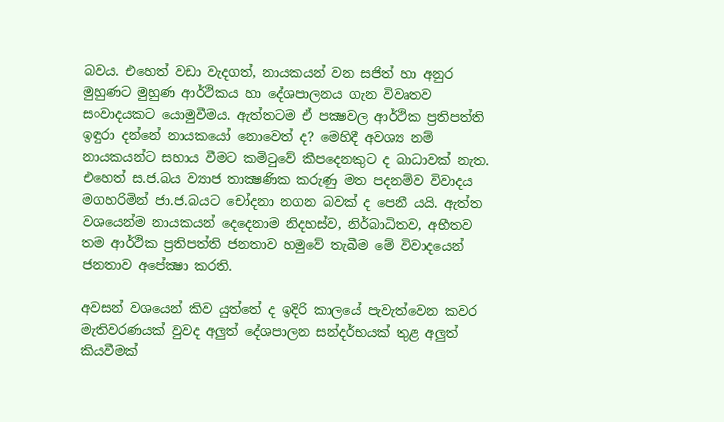බවය. එහෙත් වඩා වැදගත්, නායකයන් වන සජිත් හා අනුර මුහුණට මුහුණ ආර්ථිකය හා දේශපාලනය ගැන විවෘතව සංවාදයකට යොමුවීමය. ඇත්තටම ඒ පක්‍ෂවල ආර්ථික ප්‍රතිපත්ති ඉඳුරා දන්නේ නායකයෝ නොවෙත් ද? මෙහිදී අවශ්‍ය නම් නායකයන්ට සහාය වීමට කමිටුවේ කීපදෙනකුට ද බාධාවක් නැත. එහෙත් ස.ජ.බය ව්‍යාජ තාක්‍ෂණික කරුණු මත පදනම්ව විවාදය මගහරිමින් ජා.ජ.බයට චෝදනා නගන බවක් ද පෙනී යයි. ඇත්ත වශයෙන්ම නායකයන් දෙදෙනාම නිදහස්ව, නිර්බාධිතව, අභීතව තම ආර්ථික ප්‍රතිපත්ති ජනතාව හමුවේ තැබීම මේ විවාදයෙන් ජනතාව අපේක්‍ෂා කරති.

අවසන් වශයෙන් කිව යුත්තේ ද ඉදිරි කාලයේ පැවැත්වෙන කවර මැතිවරණයක් වුවද අලුත් දේශපාලන සන්දර්භයක් තුළ අලුත් කියවීමක්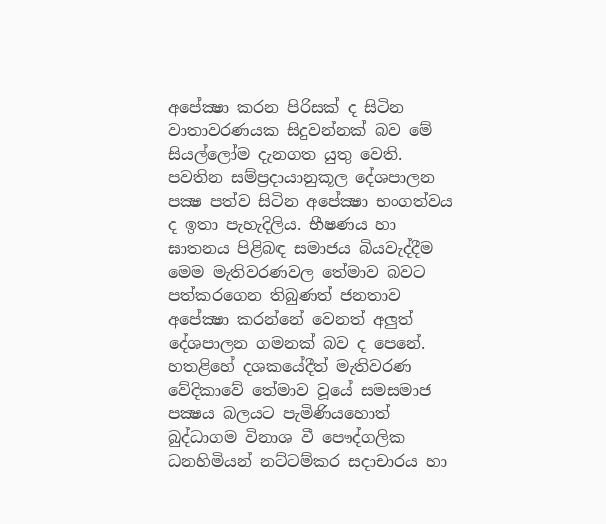අපේක්‍ෂා කරන පිරිසක් ද සිටින වාතාවරණයක සිදුවන්නක් බව මේ සියල්ලෝම දැනගත යුතු වෙති. පවතින සම්ප්‍රදායානුකූල දේශපාලන පක්‍ෂ පත්ව සිටින අපේක්‍ෂා භංගත්වය ද ඉතා පැහැදිලිය. භීෂණය හා ඝාතනය පිළිබඳ සමාජය බියවැද්දීම මෙම මැතිවරණවල තේමාව බවට පත්කරගෙන තිබුණත් ජනතාව අපේක්‍ෂා කරන්නේ වෙනත් අලුත් දේශපාලන ගමනක් බව ද පෙනේ. හතළිහේ දශකයේදීත් මැතිවරණ වේදිකාවේ තේමාව වූයේ සමසමාජ පක්‍ෂය බලයට පැමිණියහොත් බුද්ධාගම විනාශ වී පෞද්ගලික ධනහිමියන් නට්ටම්කර සදාචාරය හා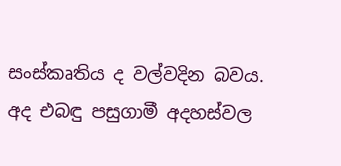සංස්කෘතිය ද වල්වදින බවය. අද එබඳු පසුගාමී අදහස්වල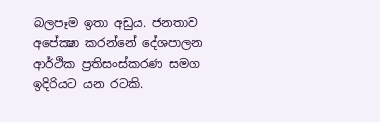බලපෑම ඉතා අඩුය. ජනතාව අපේක්‍ෂා කරන්නේ දේශපාලන ආර්ථික ප්‍රතිසංස්කරණ සමග ඉදිරියට යන රටකි.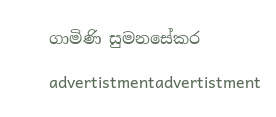ගාමිණි සුමනසේකර

advertistmentadvertistment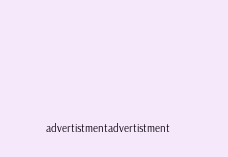advertistmentadvertistment